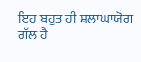ਇਹ ਬਹੁਤ ਹੀ ਸ਼ਲਾਘਾਯੋਗ ਗੱਲ ਹੈ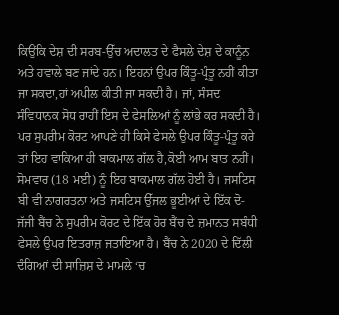ਕਿਉਂਕਿ ਦੇਸ਼ ਦੀ ਸਰਬ-ਉੱਚ ਅਦਾਲਤ ਦੇ ਫੈਸਲੇ ਦੇਸ਼ ਦੇ ਕਾਨੂੰਨ ਅਤੇ ਹਵਾਲੇ ਬਣ ਜਾਂਦੇ ਹਨ। ਇਹਨਾਂ ਉਪਰ ਕਿੰਤੂ-ਪ੍ਰੰਤੂ ਨਹੀਂ ਕੀਤਾ ਜਾ ਸਕਦਾ,ਹਾਂ ਅਪੀਲ ਕੀਤੀ ਜਾ ਸਕਦੀ ਹੈ। ਜਾਂ, ਸੰਸਦ ਸੰਵਿਧਾਨਕ ਸੋਧ ਰਾਹੀਂ ਇਸ ਦੇ ਫੇਸਲਿਆਂ ਨੂੰ ਲਾਂਭੇ ਕਰ ਸਕਦੀ ਹੈ।
ਪਰ ਸੁਪਰੀਮ ਕੋਰਟ ਆਪਣੇ ਹੀ ਕਿਸੇ ਫੇਸਲੇ ਉਪਰ ਕਿੰਤੂ-ਪ੍ਰੰਤੂ ਕਰੇ ਤਾਂ ਇਹ ਵਾਕਿਆ ਹੀ ਬਾਕਮਾਲ ਗੱਲ ਹੈ,ਕੋਈ ਆਮ ਬਾਤ ਨਹੀਂ।
ਸੋਮਵਾਰ (18 ਮਈ) ਨੂੰ ਇਹ ਬਾਕਮਾਲ ਗੱਲ ਹੋਈ ਹੈ। ਜਸਟਿਸ ਬੀ ਵੀ ਨਾਗਰਤਨਾ ਅਤੇ ਜਸਟਿਸ ਉੱਜਲ ਭੂਈਆਂ ਦੇ ਇੱਕ ਦੋ-ਜੱਜੀ ਬੈਂਚ ਨੇ ਸੁਪਰੀਮ ਕੋਰਟ ਦੇ ਇੱਕ ਹੋਰ ਬੈਂਚ ਦੇ ਜ਼ਮਾਨਤ ਸਬੰਧੀ ਫੇਸਲੇ ਉਪਰ ਇਤਰਾਜ਼ ਜਤਾਇਆ ਹੈ। ਬੈਂਚ ਨੇ 2020 ਦੇ ਦਿੱਲੀ ਦੰਗਿਆਂ ਦੀ ਸਾਜ਼ਿਸ਼ ਦੇ ਮਾਮਲੇ ‘ਚ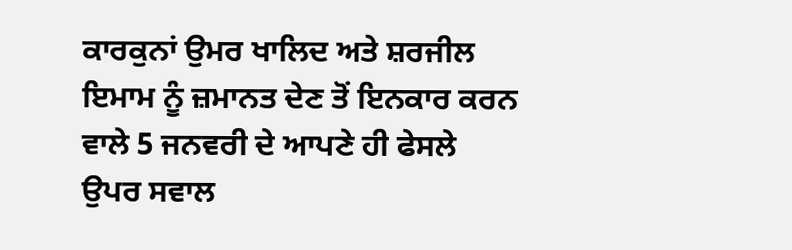ਕਾਰਕੁਨਾਂ ਉਮਰ ਖਾਲਿਦ ਅਤੇ ਸ਼ਰਜੀਲ ਇਮਾਮ ਨੂੰ ਜ਼ਮਾਨਤ ਦੇਣ ਤੋਂ ਇਨਕਾਰ ਕਰਨ ਵਾਲੇ 5 ਜਨਵਰੀ ਦੇ ਆਪਣੇ ਹੀ ਫੇਸਲੇ ਉਪਰ ਸਵਾਲ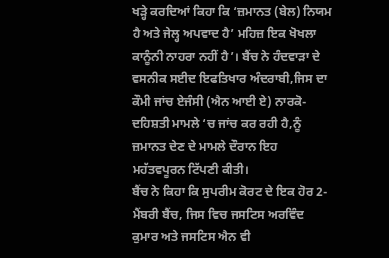ਖੜ੍ਹੇ ਕਰਦਿਆਂ ਕਿਹਾ ਕਿ ‘ਜ਼ਮਾਨਤ (ਬੇਲ) ਨਿਯਮ ਹੈ ਅਤੇ ਜੇਲ੍ਹ ਅਪਵਾਦ ਹੈ’ ਮਹਿਜ਼ ਇਕ ਖੋਖਲਾ ਕਾਨੂੰਨੀ ਨਾਹਰਾ ਨਹੀਂ ਹੈ’। ਬੈਂਚ ਨੇ ਹੰਦਵਾੜਾ ਦੇ ਵਸਨੀਕ ਸਈਦ ਇਫਤਿਖਾਰ ਅੰਦਰਾਬੀ,ਜਿਸ ਦਾ ਕੌਮੀ ਜਾਂਚ ਏਜੰਸੀ (ਐਨ ਆਈ ਏ) ਨਾਰਕੋ-ਦਹਿਸ਼ਤੀ ਮਾਮਲੇ ‘ਚ ਜਾਂਚ ਕਰ ਰਹੀ ਹੈ,ਨੂੰ ਜ਼ਮਾਨਤ ਦੇਣ ਦੇ ਮਾਮਲੇ ਦੌਰਾਨ ਇਹ ਮਹੱਤਵਪੂਰਨ ਟਿੱਪਣੀ ਕੀਤੀ।
ਬੈਂਚ ਨੇ ਕਿਹਾ ਕਿ ਸੁਪਰੀਮ ਕੋਰਟ ਦੇ ਇਕ ਹੋਰ 2-ਮੈਂਬਰੀ ਬੈਂਚ, ਜਿਸ ਵਿਚ ਜਸਟਿਸ ਅਰਵਿੰਦ ਕੁਮਾਰ ਅਤੇ ਜਸਟਿਸ ਐਨ ਵੀ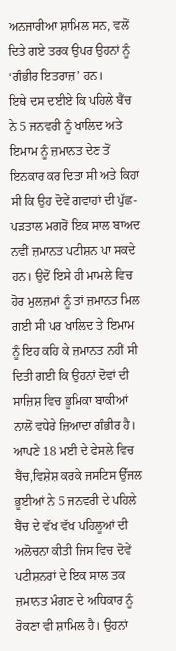ਅਨਜਾਰੀਆ ਸ਼ਾਮਿਲ ਸਨ, ਵਲੋਂ ਦਿਤੇ ਗਏ ਤਰਕ ਉਪਰ ਉਹਨਾਂ ਨੂੰ ‘ਗੰਭੀਰ ਇਤਰਾਜ਼’ ਹਨ।
ਇਥੇ ਦਸ ਦਈਏ ਕਿ ਪਹਿਲੇ ਬੈਂਚ ਨੇ 5 ਜਨਵਰੀ ਨੂੰ ਖਾਲਿਦ ਅਤੇ ਇਮਾਮ ਨੂੰ ਜ਼ਮਾਨਤ ਦੇਣ ਤੋਂ ਇਨਕਾਰ ਕਰ ਦਿਤਾ ਸੀ ਅਤੇ ਕਿਹਾ ਸੀ ਕਿ ਉਹ ਦੋਵੇਂ ਗਵਾਹਾਂ ਦੀ ਪੁੱਛ-ਪੜਤਾਲ ਮਗਰੋਂ ਇਕ ਸਾਲ ਬਾਅਦ ਨਵੀਂ ਜ਼ਮਾਨਤ ਪਟੀਸ਼ਨ ਪਾ ਸਕਦੇ ਹਨ। ਉਦੋਂ ਇਸੇ ਹੀ ਮਾਮਲੇ ਵਿਚ ਹੋਰ ਮੁਲਜ਼ਮਾਂ ਨੂੰ ਤਾਂ ਜ਼ਮਾਨਤ ਮਿਲ ਗਈ ਸੀ ਪਰ ਖਾਲਿਦ ਤੇ ਇਮਾਮ ਨੂੰ ਇਹ ਕਹਿ ਕੇ ਜ਼ਮਾਨਤ ਨਹੀਂ ਸੀ ਦਿਤੀ ਗਈ ਕਿ ਉਹਨਾਂ ਦੋਵਾਂ ਦੀ ਸਾਜ਼ਿਸ਼ ਵਿਚ ਭੂਮਿਕਾ ਬਾਕੀਆਂ ਨਾਲੋਂ ਵਧੇਰੇ ਜ਼ਿਆਦਾ ਗੰਭੀਰ ਹੈ।
ਆਪਣੇ 18 ਮਈ ਦੇ ਫੇਸਲੇ ਵਿਚ ਬੈਂਚ,ਵਿਸ਼ੇਸ਼ ਕਰਕੇ ਜਸਟਿਸ ਉੱਜਲ ਭੂਈਆਂ ਨੇ 5 ਜਨਵਰੀ ਦੇ ਪਹਿਲੇ ਬੈਂਚ ਦੇ ਵੱਖ ਵੱਖ ਪਹਿਲੂਆਂ ਦੀ ਅਲੋਚਨਾ ਕੀਤੀ ਜਿਸ ਵਿਚ ਦੋਵੇਂ ਪਟੀਸ਼ਨਰਾਂ ਦੇ ਇਕ ਸਾਲ ਤਕ ਜ਼ਮਾਨਤ ਮੰਗਣ ਦੇ ਅਧਿਕਾਰ ਨੂੰ ਰੋਕਣਾ ਵੀ ਸ਼ਾਮਿਲ ਹੈ। ਉਹਨਾਂ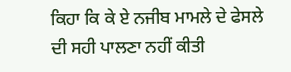ਕਿਹਾ ਕਿ ਕੇ ਏ ਨਜੀਬ ਮਾਮਲੇ ਦੇ ਫੇਸਲੇ ਦੀ ਸਹੀ ਪਾਲਣਾ ਨਹੀਂ ਕੀਤੀ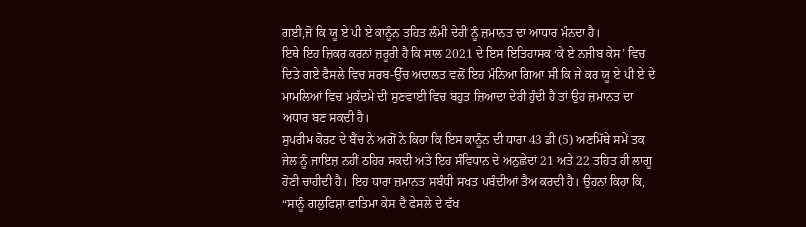ਗਈ,ਜੋ ਕਿ ਯੂ ਏ ਪੀ ਏ ਕਾਨੂੰਨ ਤਹਿਤ ਲੰਮੀ ਦੇਰੀ ਨੂੰ ਜ਼ਮਾਨਤ ਦਾ ਆਧਾਰ ਮੰਨਦਾ ਹੈ।
ਇਥੇ ਇਹ ਜ਼ਿਕਰ ਕਰਨਾਂ ਜ਼ਰੂਰੀ ਹੈ ਕਿ ਸਾਲ 2021 ਦੇ ਇਸ ਇਤਿਹਾਸਕ ‘ਕੇ ਏ ਨਜੀਬ ਕੇਸ’ ਵਿਚ ਦਿਤੇ ਗਏ ਫੈਸਲੇ ਵਿਚ ਸਰਬ-ਉੱਚ ਅਦਾਲਤ ਵਲੋਂ ਇਹ ਮੰਨਿਆ ਗਿਆ ਸੀ ਕਿ ਜੇ ਕਰ ਯੂ ਏ ਪੀ ਏ ਦੇ ਮਾਮਲਿਆਂ ਵਿਚ ਮੁਕੱਦਮੇ ਦੀ ਸੁਣਵਾਈ ਵਿਚ ਬਹੁਤ ਜ਼ਿਆਦਾ ਦੇਰੀ ਹੁੰਦੀ ਹੈ ਤਾਂ ਉਹ ਜ਼ਮਾਨਤ ਦਾ ਅਧਾਰ ਬਣ ਸਕਦੀ ਹੈ।
ਸੁਪਰੀਮ ਕੋਰਟ ਦੇ ਬੈਂਚ ਨੇ ਅਗੋਂ ਨੇ ਕਿਹਾ ਕਿ ਇਸ ਕਾਨੂੰਨ ਦੀ ਧਾਰਾ 43 ਡੀ (5) ਅਣਮਿੱਥੇ ਸਮੇਂ ਤਕ ਜੇਲ ਨੂੰ ਜਾਇਜ਼ ਨਹੀਂ ਠਹਿਰ ਸਕਦੀ ਅਤੇ ਇਹ ਸੰਵਿਧਾਨ ਦੇ ਅਨੁਛੇਦਾਂ 21 ਅਤੇ 22 ਤਹਿਤ ਹੀ ਲਾਗੂ ਹੋਣੀ ਚਾਹੀਦੀ ਹੈ। ਇਹ ਧਾਰਾ ਜ਼ਮਾਨਤ ਸਬੰਧੀ ਸਖਤ ਪਬੰਦੀਆਂ ਤੈਅ ਕਰਦੀ ਹੈ। ਉਹਨਾਂ ਕਿਹਾ ਕਿ, “ਸਾਨੂੰ ਗਲੁਫਿਸ਼ਾ ਫਾਤਿਮਾ ਕੇਸ ਦੈ ਫੇਸਲੇ ਦੇ ਵੱਖ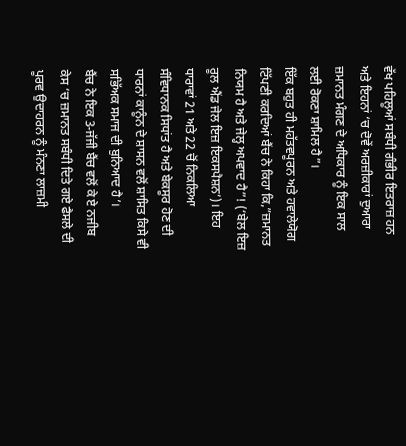ਵੱਖ ਪਹਿਲੂਆਂ ਸਬੰਧੀ ਗੰਭੀਰ ਇਤਰਾਜ਼ ਹਨ ਅਤੇ ਇਹਨਾਂ ‘ਚ ਦੋਵੇਂ ਅਰਜ਼ੀਕਾਰਾਂ ਦੁਆਰਾ ਜ਼ਮਾਨਤ ਮੰਗਣ ਦੇ ਅਧਿਕਾਰ ਨੂੰ ਇਕ ਸਾਲ ਲਈ ਰੋਕਣਾ ਸ਼ਾਮਿਲ ਹੈ”।
ਇੱਕ ਬਹੁਤ ਹੀ ਮਹੱਤਵਪੂਰਨ ਅਤੇ ਹਵਾਲੇਯੋਗ ਟਿੱਪਣੀ ਕਰਦਿਆਂ ਬੈਂਚ ਨੇ ਕਿਹਾ ਕਿ,”ਜ਼ਮਾਨਤ ਨਿਯਮ ਹੈ ਅਤੇ ਜੇਲ੍ਹ ਅਪਵਾਦ ਹੈ”! (‘ਬੇਲ ਇਜ਼ ਰੂਲ ਐਂਡ ਜੇਲ ਇਜ਼ ਇਕਸਪੈਸ਼ਨ’)। ਇਹ ਧਾਰਾਵਾਂ 21 ਅਤੇ 22 ਚੋਂ ਨਿਕਲਿਆ ਸੰਵਿਧਾਨਕ ਸਿਧਾਂਤ ਹੈ ਅਤੇ ਬੇਕਸੂਰ ਹੋਣ ਦੀ ਧਾਰਨਾਂ ਕਾਨੂੰਨ ਦੇ ਸ਼ਾਸਨ ਵਲੋਂ ਸ਼ਾਸਿਤ ਕਿਸੇ ਵੀ ਸਭਿੱਅਕ ਸਮਾਜ ਦੀ ਬੁਨਿਆਦ ਹੈ’।
ਬੈਂਚ ਨੇ ਇਕ 3-ਜੱਜੀ ਬੈਂਚ ਵਲੋਂ ਕੇ ਏ ਨਜੀਬ ਕੇਸ ‘ਚ ਜ਼ਮਾਨਤ ਸਬੰਧੀ ਦਿਤੇ ਗਏ ਫੈਸਲੇ ਦੀ ਪੂਰਵ ਉਦਾਹਰਨ ਨੂੰ ਮੰਨਣਾ ਲਾਜ਼ਮੀ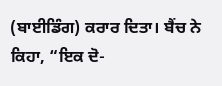(ਬਾਈਡਿੰਗ) ਕਰਾਰ ਦਿਤਾ। ਬੈਂਚ ਨੇ ਕਿਹਾ, “ਇਕ ਦੋ-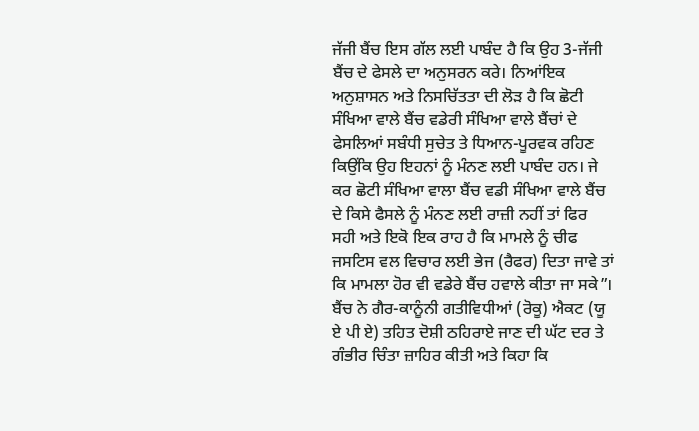ਜੱਜੀ ਬੈਂਚ ਇਸ ਗੱਲ ਲਈ ਪਾਬੰਦ ਹੈ ਕਿ ਉਹ 3-ਜੱਜੀ ਬੈਂਚ ਦੇ ਫੇਸਲੇ ਦਾ ਅਨੁਸਰਨ ਕਰੇ। ਨਿਆਂਇਕ ਅਨੁਸ਼ਾਸਨ ਅਤੇ ਨਿਸਚਿੱਤਤਾ ਦੀ ਲੋੜ ਹੈ ਕਿ ਛੋਟੀ ਸੰਖਿਆ ਵਾਲੇ ਬੈਂਚ ਵਡੇਰੀ ਸੰਖਿਆ ਵਾਲੇ ਬੈਂਚਾਂ ਦੇ ਫੇਸਲਿਆਂ ਸਬੰਧੀ ਸੁਚੇਤ ਤੇ ਧਿਆਨ-ਪੂਰਵਕ ਰਹਿਣ ਕਿਉਂਕਿ ਉਹ ਇਹਨਾਂ ਨੂੰ ਮੰਨਣ ਲਈ ਪਾਬੰਦ ਹਨ। ਜੇ ਕਰ ਛੋਟੀ ਸੰਖਿਆ ਵਾਲਾ ਬੈਂਚ ਵਡੀ ਸੰਖਿਆ ਵਾਲੇ ਬੈਂਚ ਦੇ ਕਿਸੇ ਫੈਸਲੇ ਨੂੰ ਮੰਨਣ ਲਈ ਰਾਜ਼ੀ ਨਹੀਂ ਤਾਂ ਫਿਰ ਸਹੀ ਅਤੇ ਇਕੋ ਇਕ ਰਾਹ ਹੈ ਕਿ ਮਾਮਲੇ ਨੂੰ ਚੀਫ ਜਸਟਿਸ ਵਲ ਵਿਚਾਰ ਲਈ ਭੇਜ (ਰੈਫਰ) ਦਿਤਾ ਜਾਵੇ ਤਾਂ ਕਿ ਮਾਮਲਾ ਹੋਰ ਵੀ ਵਡੇਰੇ ਬੈਂਚ ਹਵਾਲੇ ਕੀਤਾ ਜਾ ਸਕੇ”।
ਬੈਂਚ ਨੇ ਗੈਰ-ਕਾਨੂੰਨੀ ਗਤੀਵਿਧੀਆਂ (ਰੋਕੂ) ਐਕਟ (ਯੂ ਏ ਪੀ ਏ) ਤਹਿਤ ਦੋਸ਼ੀ ਠਹਿਰਾਏ ਜਾਣ ਦੀ ਘੱਟ ਦਰ ਤੇ ਗੰਭੀਰ ਚਿੰਤਾ ਜ਼ਾਹਿਰ ਕੀਤੀ ਅਤੇ ਕਿਹਾ ਕਿ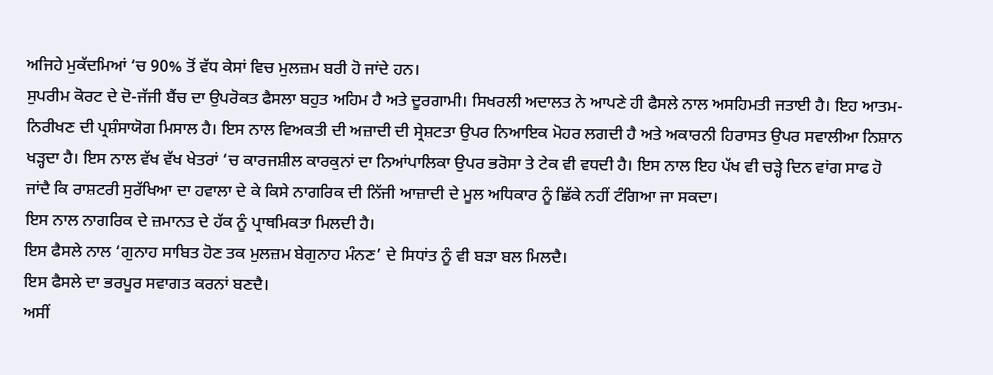ਅਜਿਹੇ ਮੁਕੱਦਮਿਆਂ ‘ਚ 90% ਤੋਂ ਵੱਧ ਕੇਸਾਂ ਵਿਚ ਮੁਲਜ਼ਮ ਬਰੀ ਹੋ ਜਾਂਦੇ ਹਨ।
ਸੁਪਰੀਮ ਕੋਰਟ ਦੇ ਦੋ-ਜੱਜੀ ਬੈਂਚ ਦਾ ਉਪਰੋਕਤ ਫੈਸਲਾ ਬਹੁਤ ਅਹਿਮ ਹੈ ਅਤੇ ਦੂਰਗਾਮੀ। ਸਿਖਰਲੀ ਅਦਾਲਤ ਨੇ ਆਪਣੇ ਹੀ ਫੈਸਲੇ ਨਾਲ ਅਸਹਿਮਤੀ ਜਤਾਈ ਹੈ। ਇਹ ਆਤਮ-ਨਿਰੀਖਣ ਦੀ ਪ੍ਰਸ਼ੰਸਾਯੋਗ ਮਿਸਾਲ ਹੈ। ਇਸ ਨਾਲ ਵਿਅਕਤੀ ਦੀ ਅਜ਼ਾਦੀ ਦੀ ਸ੍ਰੇਸ਼ਟਤਾ ਉਪਰ ਨਿਆਇਕ ਮੋਹਰ ਲਗਦੀ ਹੈ ਅਤੇ ਅਕਾਰਨੀ ਹਿਰਾਸਤ ਉਪਰ ਸਵਾਲੀਆ ਨਿਸ਼ਾਨ ਖੜ੍ਹਦਾ ਹੈ। ਇਸ ਨਾਲ ਵੱਖ ਵੱਖ ਖੇਤਰਾਂ ‘ਚ ਕਾਰਜਸ਼ੀਲ ਕਾਰਕੁਨਾਂ ਦਾ ਨਿਆਂਪਾਲਿਕਾ ਉਪਰ ਭਰੋਸਾ ਤੇ ਟੇਕ ਵੀ ਵਧਦੀ ਹੈ। ਇਸ ਨਾਲ ਇਹ ਪੱਖ ਵੀ ਚੜ੍ਹੇ ਦਿਨ ਵਾਂਗ ਸਾਫ ਹੋ ਜਾਂਦੈ ਕਿ ਰਾਸ਼ਟਰੀ ਸੁਰੱਖਿਆ ਦਾ ਹਵਾਲਾ ਦੇ ਕੇ ਕਿਸੇ ਨਾਗਰਿਕ ਦੀ ਨਿੱਜੀ ਆਜ਼ਾਦੀ ਦੇ ਮੂਲ ਅਧਿਕਾਰ ਨੂੰ ਛਿੱਕੇ ਨਹੀਂ ਟੰਗਿਆ ਜਾ ਸਕਦਾ।
ਇਸ ਨਾਲ ਨਾਗਰਿਕ ਦੇ ਜ਼ਮਾਨਤ ਦੇ ਹੱਕ ਨੂੰ ਪ੍ਰਾਥਮਿਕਤਾ ਮਿਲਦੀ ਹੈ।
ਇਸ ਫੈਸਲੇ ਨਾਲ ‘ਗੁਨਾਹ ਸਾਬਿਤ ਹੋਣ ਤਕ ਮੁਲਜ਼ਮ ਬੇਗੁਨਾਹ ਮੰਨਣ’ ਦੇ ਸਿਧਾਂਤ ਨੂੰ ਵੀ ਬੜਾ ਬਲ ਮਿਲਦੈ।
ਇਸ ਫੈਸਲੇ ਦਾ ਭਰਪੂਰ ਸਵਾਗਤ ਕਰਨਾਂ ਬਣਦੈ।
ਅਸੀਂ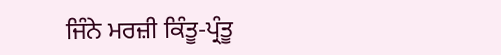ਜਿੰਨੇ ਮਰਜ਼ੀ ਕਿੰਤੂ-ਪ੍ਰੰਤੂ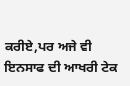ਕਰੀਏ,ਪਰ ਅਜੇ ਵੀ ਇਨਸਾਫ ਦੀ ਆਖਰੀ ਟੇਕ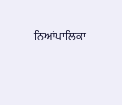ਨਿਆਂਪਾਲਿਕਾ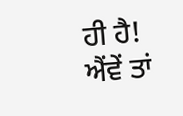ਹੀ ਹੈ! ਐਂਵੇਂ ਤਾਂ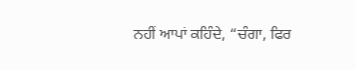ਨਹੀਂ ਆਪਾਂ ਕਹਿੰਦੇ, “ਚੰਗਾ, ਫਿਰ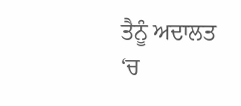ਤੈਨੂੰ ਅਦਾਲਤ ‘ਚ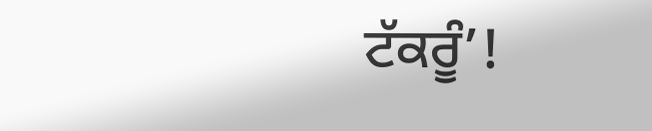ਟੱਕਰੂੰ’!